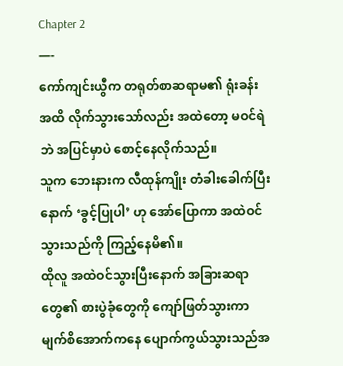Chapter 2
—-
ကော်ကျင်းယွီက တရုတ်စာဆရာမ၏ ရုံးခန်းအထိ လိုက်သွားသော်လည်း အထဲတော့ မဝင်ရဲဘဲ အပြင်မှာပဲ စောင့်နေလိုက်သည်။
သူက ဘေးနားက လီထုန်ကျိုး တံခါးခေါက်ပြီးနောက် ‘ခွင့်ပြုပါ’ ဟု အော်ပြောကာ အထဲဝင်သွားသည်ကို ကြည့်နေမိ၏။
ထိုလူ အထဲဝင်သွားပြီးနောက် အခြားဆရာတွေ၏ စားပွဲခုံတွေကို ကျော်ဖြတ်သွားကာ မျက်စိအောက်ကနေ ပျောက်ကွယ်သွားသည်အ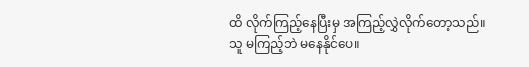ထိ လိုက်ကြည့်နေပြီးမှ အကြည့်လွှဲလိုက်တော့သည်။
သူ မကြည့်ဘဲ မနေနိုင်ပေ။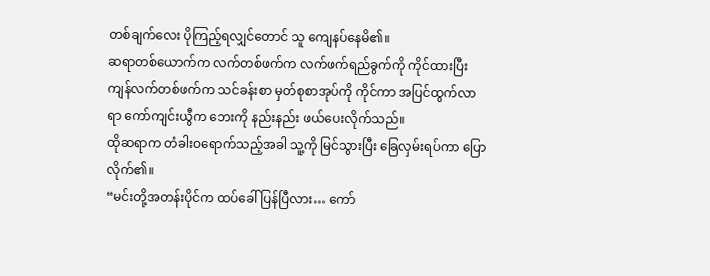တစ်ချက်လေး ပိုကြည့်ရလျှင်တောင် သူ ကျေနပ်နေမိ၏။
ဆရာတစ်ယောက်က လက်တစ်ဖက်က လက်ဖက်ရည်ခွက်ကို ကိုင်ထားပြီး ကျန်လက်တစ်ဖက်က သင်ခန်းစာ မှတ်စုစာအုပ်ကို ကိုင်ကာ အပြင်ထွက်လာရာ ကော်ကျင်းယွီက ဘေးကို နည်းနည်း ဖယ်ပေးလိုက်သည်။
ထိုဆရာက တံခါးဝရောက်သည့်အခါ သူ့ကို မြင်သွားပြီး ခြေလှမ်းရပ်ကာ ပြောလိုက်၏။
“မင်းတို့အတန်းပိုင်က ထပ်ခေါ်ပြန်ပြီလား… ကော်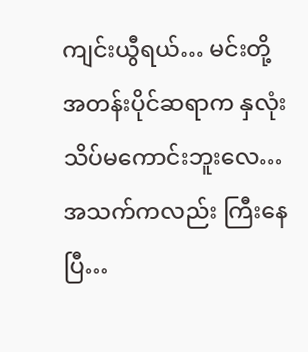ကျင်းယွီရယ်… မင်းတို့ အတန်းပိုင်ဆရာက နှလုံးသိပ်မကောင်းဘူးလေ… အသက်ကလည်း ကြီးနေပြီ…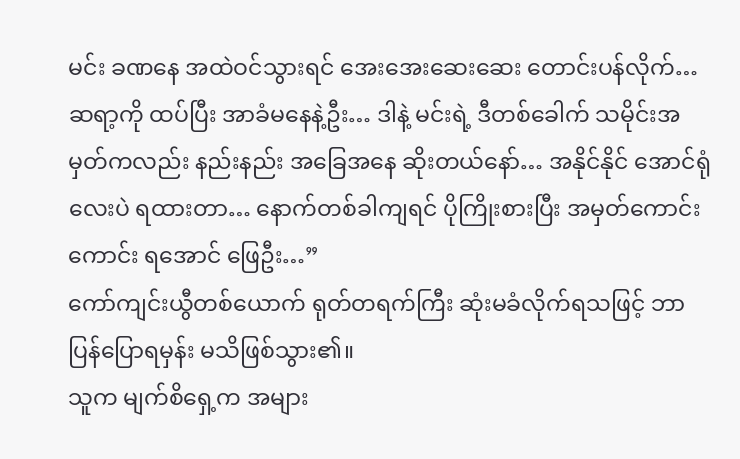မင်း ခဏနေ အထဲဝင်သွားရင် အေးအေးဆေးဆေး တောင်းပန်လိုက်… ဆရာ့ကို ထပ်ပြီး အာခံမနေနဲ့ဦး… ဒါနဲ့ မင်းရဲ့ ဒီတစ်ခေါက် သမိုင်းအမှတ်ကလည်း နည်းနည်း အခြေအနေ ဆိုးတယ်နော်… အနိုင်နိုင် အောင်ရုံလေးပဲ ရထားတာ… နောက်တစ်ခါကျရင် ပိုကြိုးစားပြီး အမှတ်ကောင်းကောင်း ရအောင် ဖြေဦး…”
ကော်ကျင်းယွီတစ်ယောက် ရုတ်တရက်ကြီး ဆုံးမခံလိုက်ရသဖြင့် ဘာပြန်ပြောရမှန်း မသိဖြစ်သွား၏။
သူက မျက်စိရှေ့က အများ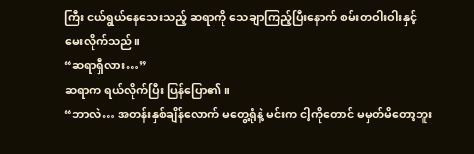ကြီး ငယ်ရွယ်နေသေးသည့် ဆရာကို သေချာကြည့်ပြီးနောက် စမ်းတဝါးဝါးနှင့် မေးလိုက်သည်။
“ဆရာရှီလား…”
ဆရာက ရယ်လိုက်ပြီး ပြန်ပြော၏။
“ဘာလဲ… အတန်းနှစ်ချိန်လောက် မတွေ့ရုံနဲ့ မင်းက ငါ့ကိုတောင် မမှတ်မိတော့ဘူး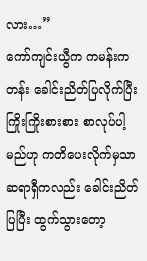လား…”
ကော်ကျင်းယွီက ကမန်းကတန်း ခေါင်းညိတ်ပြလိုက်ပြီး ကြိုးကြိုးစားစား စာလုပ်ပါ့မည်ဟု ကတိပေးလိုက်မှသာ ဆရာရှီကလည်း ခေါင်းညိတ်ပြပြီး ထွက်သွားတော့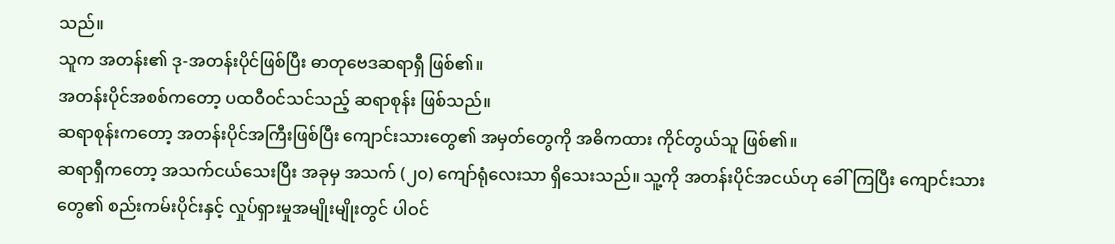သည်။
သူက အတန်း၏ ဒု-အတန်းပိုင်ဖြစ်ပြီး ဓာတုဗေဒဆရာရှီ ဖြစ်၏။
အတန်းပိုင်အစစ်ကတော့ ပထဝီဝင်သင်သည့် ဆရာစုန်း ဖြစ်သည်။
ဆရာစုန်းကတော့ အတန်းပိုင်အကြီးဖြစ်ပြီး ကျောင်းသားတွေ၏ အမှတ်တွေကို အဓိကထား ကိုင်တွယ်သူ ဖြစ်၏။
ဆရာရှီကတော့ အသက်ငယ်သေးပြီး အခုမှ အသက် (၂၀) ကျော်ရုံလေးသာ ရှိသေးသည်။ သူ့ကို အတန်းပိုင်အငယ်ဟု ခေါ်ကြပြီး ကျောင်းသားတွေ၏ စည်းကမ်းပိုင်းနှင့် လှုပ်ရှားမှုအမျိုးမျိုးတွင် ပါဝင်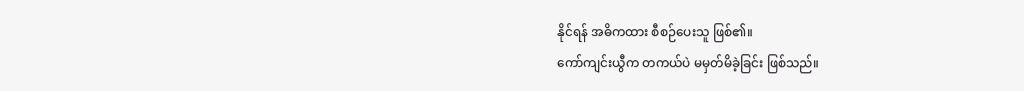နိုင်ရန် အဓိကထား စီစဉ်ပေးသူ ဖြစ်၏။
ကော်ကျင်းယွီက တကယ်ပဲ မမှတ်မိခဲ့ခြင်း ဖြစ်သည်။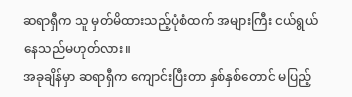ဆရာရှီက သူ မှတ်မိထားသည့်ပုံစံထက် အများကြီး ငယ်ရွယ်နေသည်မဟုတ်လား။
အခုချိန်မှာ ဆရာရှီက ကျောင်းပြီးတာ နှစ်နှစ်တောင် မပြည့်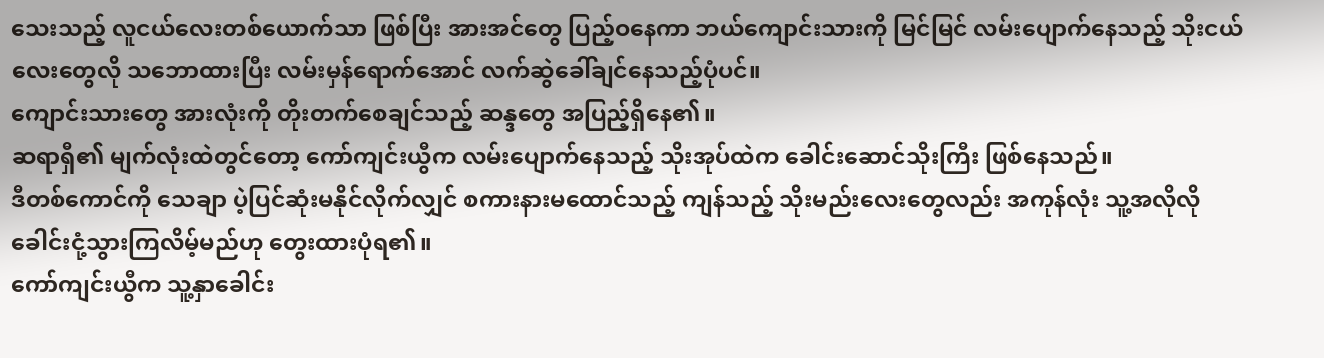သေးသည့် လူငယ်လေးတစ်ယောက်သာ ဖြစ်ပြီး အားအင်တွေ ပြည့်ဝနေကာ ဘယ်ကျောင်းသားကို မြင်မြင် လမ်းပျောက်နေသည့် သိုးငယ်လေးတွေလို သဘောထားပြီး လမ်းမှန်ရောက်အောင် လက်ဆွဲခေါ်ချင်နေသည့်ပုံပင်။
ကျောင်းသားတွေ အားလုံးကို တိုးတက်စေချင်သည့် ဆန္ဒတွေ အပြည့်ရှိနေ၏။
ဆရာရှီ၏ မျက်လုံးထဲတွင်တော့ ကော်ကျင်းယွီက လမ်းပျောက်နေသည့် သိုးအုပ်ထဲက ခေါင်းဆောင်သိုးကြီး ဖြစ်နေသည်။
ဒီတစ်ကောင်ကို သေချာ ပဲ့ပြင်ဆုံးမနိုင်လိုက်လျှင် စကားနားမထောင်သည့် ကျန်သည့် သိုးမည်းလေးတွေလည်း အကုန်လုံး သူ့အလိုလို ခေါင်းငုံ့သွားကြလိမ့်မည်ဟု တွေးထားပုံရ၏။
ကော်ကျင်းယွီက သူ့နှာခေါင်း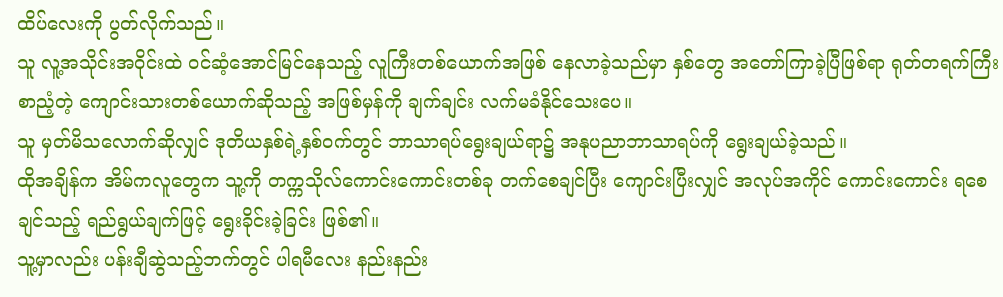ထိပ်လေးကို ပွတ်လိုက်သည်။
သူ လူ့အသိုင်းအဝိုင်းထဲ ဝင်ဆံ့အောင်မြင်နေသည့် လူကြီးတစ်ယောက်အဖြစ် နေလာခဲ့သည်မှာ နှစ်တွေ အတော်ကြာခဲ့ပြီဖြစ်ရာ ရုတ်တရက်ကြီး စာညံ့တဲ့ ကျောင်းသားတစ်ယောက်ဆိုသည့် အဖြစ်မှန်ကို ချက်ချင်း လက်မခံနိုင်သေးပေ။
သူ မှတ်မိသလောက်ဆိုလျှင် ဒုတိယနှစ်ရဲ့နှစ်ဝက်တွင် ဘာသာရပ်ရွေးချယ်ရာ၌ အနုပညာဘာသာရပ်ကို ရွေးချယ်ခဲ့သည်။
ထိုအချိန်က အိမ်ကလူတွေက သူ့ကို တက္ကသိုလ်ကောင်းကောင်းတစ်ခု တက်စေချင်ပြီး ကျောင်းပြီးလျှင် အလုပ်အကိုင် ကောင်းကောင်း ရစေချင်သည့် ရည်ရွယ်ချက်ဖြင့် ရွေးခိုင်းခဲ့ခြင်း ဖြစ်၏။
သူ့မှာလည်း ပန်းချီဆွဲသည့်ဘက်တွင် ပါရမီလေး နည်းနည်း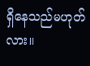ရှိနေသည်မဟုတ်လား။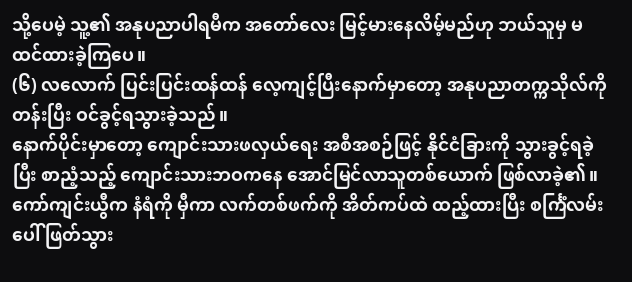သို့ပေမဲ့ သူ့၏ အနုပညာပါရမီက အတော်လေး မြင့်မားနေလိမ့်မည်ဟု ဘယ်သူမှ မထင်ထားခဲ့ကြပေ။
(၆) လလောက် ပြင်းပြင်းထန်ထန် လေ့ကျင့်ပြီးနောက်မှာတော့ အနုပညာတက္ကသိုလ်ကို တန်းပြီး ဝင်ခွင့်ရသွားခဲ့သည်။
နောက်ပိုင်းမှာတော့ ကျောင်းသားဖလှယ်ရေး အစီအစဉ်ဖြင့် နိုင်ငံခြားကို သွားခွင့်ရခဲ့ပြီး စာညံ့သည့် ကျောင်းသားဘဝကနေ အောင်မြင်လာသူတစ်ယောက် ဖြစ်လာခဲ့၏။
ကော်ကျင်းယွီက နံရံကို မှီကာ လက်တစ်ဖက်ကို အိတ်ကပ်ထဲ ထည့်ထားပြီး စင်္ကြံလမ်းပေါ် ဖြတ်သွား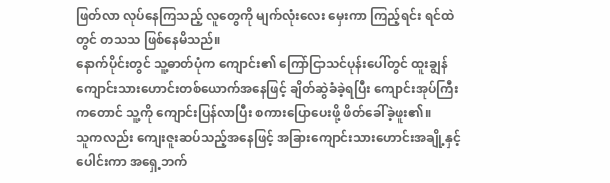ဖြတ်လာ လုပ်နေကြသည့် လူတွေကို မျက်လုံးလေး မှေးကာ ကြည့်ရင်း ရင်ထဲတွင် တသသ ဖြစ်နေမိသည်။
နောက်ပိုင်းတွင် သူ့ဓာတ်ပုံက ကျောင်း၏ ကြော်ငြာသင်ပုန်းပေါ်တွင် ထူးချွန်ကျောင်းသားဟောင်းတစ်ယောက်အနေဖြင့် ချိတ်ဆွဲခံခဲ့ရပြီး ကျောင်းအုပ်ကြီးကတောင် သူ့ကို ကျောင်းပြန်လာပြီး စကားပြောပေးဖို့ ဖိတ်ခေါ်ခဲ့ဖူး၏။
သူကလည်း ကျေးဇူးဆပ်သည့်အနေဖြင့် အခြားကျောင်းသားဟောင်းအချို့နှင့် ပေါင်းကာ အရှေ့ဘက်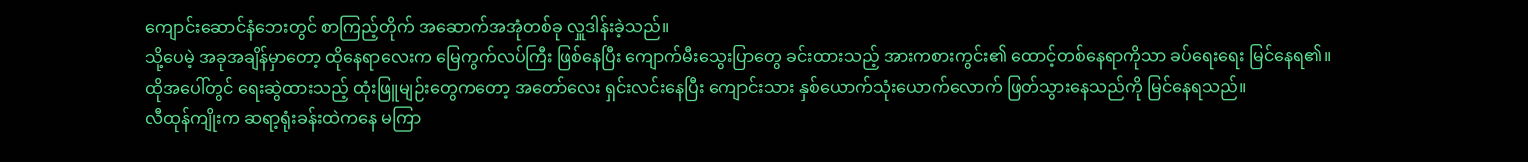ကျောင်းဆောင်နံဘေးတွင် စာကြည့်တိုက် အဆောက်အအုံတစ်ခု လှူဒါန်းခဲ့သည်။
သို့ပေမဲ့ အခုအချိန်မှာတော့ ထိုနေရာလေးက မြေကွက်လပ်ကြီး ဖြစ်နေပြီး ကျောက်မီးသွေးပြာတွေ ခင်းထားသည့် အားကစားကွင်း၏ ထောင့်တစ်နေရာကိုသာ ခပ်ရေးရေး မြင်နေရ၏။
ထိုအပေါ်တွင် ရေးဆွဲထားသည့် ထုံးဖြူမျဉ်းတွေကတော့ အတော်လေး ရှင်းလင်းနေပြီး ကျောင်းသား နှစ်ယောက်သုံးယောက်လောက် ဖြတ်သွားနေသည်ကို မြင်နေရသည်။
လီထုန်ကျိုးက ဆရာ့ရုံးခန်းထဲကနေ မကြာ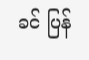ခင် ပြန်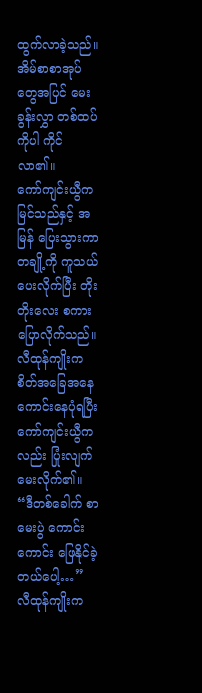ထွက်လာခဲ့သည်။
အိမ်စာစာအုပ်တွေအပြင် မေးခွန်းလွှာ တစ်ထပ်ကိုပါ ကိုင်လာ၏။
ကော်ကျင်းယွီက မြင်သည်နှင့် အမြန် ပြေးသွားကာ တချို့ကို ကူသယ်ပေးလိုက်ပြီး တိုးတိုးလေး စကားပြောလိုက်သည်။
လီထုန်ကျိုးက စိတ်အခြေအနေ ကောင်းနေပုံရပြီး ကော်ကျင်းယွီကလည်း ပြုံးလျက် မေးလိုက်၏။
“ဒီတစ်ခေါက် စာမေးပွဲ ကောင်းကောင်း ဖြေနိုင်ခဲ့တယ်ပေါ့…”
လီထုန်ကျိုးက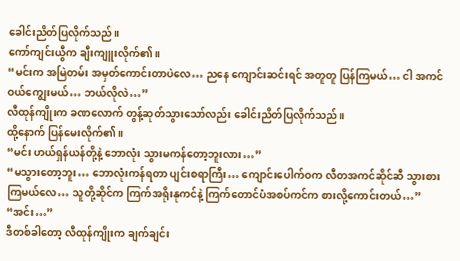ခေါင်းညိတ်ပြလိုက်သည်။
ကော်ကျင်းယွီက ချီးကျူးလိုက်၏။
“မင်းက အမြဲတမ်း အမှတ်ကောင်းတာပဲလေ… ညနေ ကျောင်းဆင်းရင် အတူတူ ပြန်ကြမယ်… ငါ အကင် ဝယ်ကျွေးမယ်… ဘယ်လိုလဲ…”
လီထုန်ကျိုးက ခဏလောက် တွန့်ဆုတ်သွားသော်လည်း ခေါင်းညိတ်ပြလိုက်သည်။
ထို့နောက် ပြန်မေးလိုက်၏။
“မင်း ဟယ်ရှန်ယန်တို့နဲ့ ဘောလုံး သွားမကန်တော့ဘူးလား…”
“မသွားတော့ဘူး… ဘောလုံးကန်ရတာ ပျင်းစရာကြီး… ကျောင်းပေါက်ဝက လီတအကင်ဆိုင်ဆီ သွားစားကြမယ်လေ… သူတို့ဆိုင်က ကြက်အရိုးနုကင်နဲ့ ကြက်တောင်ပံအစပ်ကင်က စားလို့ကောင်းတယ်…”
“အင်း…”
ဒီတစ်ခါတော့ လီထုန်ကျိုးက ချက်ချင်း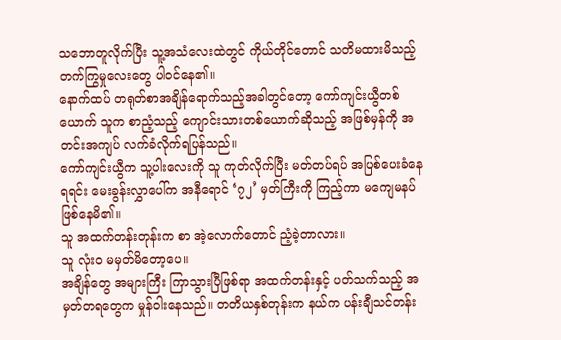သဘောတူလိုက်ပြီး သူ့အသံလေးထဲတွင် ကိုယ်တိုင်တောင် သတိမထားမိသည့် တက်ကြွမှုလေးတွေ ပါဝင်နေ၏။
နောက်ထပ် တရုတ်စာအချိန်ရောက်သည့်အခါတွင်တော့ ကော်ကျင်းယွီတစ်ယောက် သူက စာညံ့သည့် ကျောင်းသားတစ်ယောက်ဆိုသည့် အဖြစ်မှန်ကို အတင်းအကျပ် လက်ခံလိုက်ရပြန်သည်။
ကော်ကျင်းယွီက သူ့ပါးလေးကို သူ ကုတ်လိုက်ပြီး မတ်တပ်ရပ် အပြစ်ပေးခံနေရရင်း မေးခွန်းလွှာပေါ်က အနီရောင် ‘၇၂’ မှတ်ကြီးကို ကြည့်ကာ မကျေမနပ် ဖြစ်နေမိ၏။
သူ အထက်တန်းတုန်းက စာ အဲ့လောက်တောင် ညံ့ခဲ့တာလား။
သူ လုံးဝ မမှတ်မိတော့ပေ။
အချိန်တွေ အများကြီး ကြာသွားပြီဖြစ်ရာ အထက်တန်းနှင့် ပတ်သက်သည့် အမှတ်တရတွေက မှုန်ဝါးနေသည်။ တတိယနှစ်တုန်းက နယ်က ပန်းချီသင်တန်း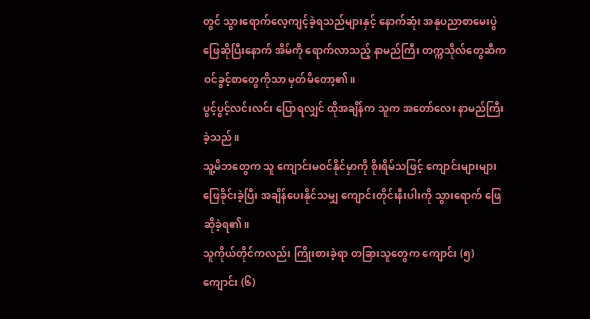တွင် သွားရောက်လေ့ကျင့်ခဲ့ရသည်များနှင့် နောက်ဆုံး အနုပညာစာမေးပွဲ ဖြေဆိုပြီးနောက် အိမ်ကို ရောက်လာသည့် နာမည်ကြီး တက္ကသိုလ်တွေဆီက ဝင်ခွင့်စာတွေကိုသာ မှတ်မိတော့၏။
ပွင့်ပွင့်လင်းလင်း ပြောရလျှင် ထိုအချိန်က သူက အတော်လေး နာမည်ကြီးခဲ့သည်။
သူ့မိဘတွေက သူ ကျောင်းမဝင်နိုင်မှာကို စိုးရိမ်သဖြင့် ကျောင်းများများ ဖြေခိုင်းခဲ့ပြီး အချိန်ပေးနိုင်သမျှ ကျောင်းတိုင်းနီးပါးကို သွားရောက် ဖြေဆိုခဲ့ရ၏။
သူကိုယ်တိုင်ကလည်း ကြိုးစားခဲ့ရာ တခြားသူတွေက ကျောင်း (၅) ကျောင်း (၆)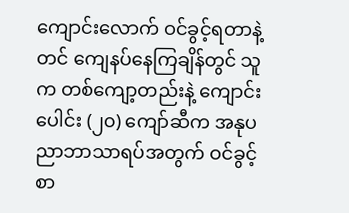ကျောင်းလောက် ဝင်ခွင့်ရတာနဲ့တင် ကျေနပ်နေကြချိန်တွင် သူက တစ်ကျော့တည်းနဲ့ ကျောင်းပေါင်း (၂၀) ကျော်ဆီက အနုပညာဘာသာရပ်အတွက် ဝင်ခွင့်စာ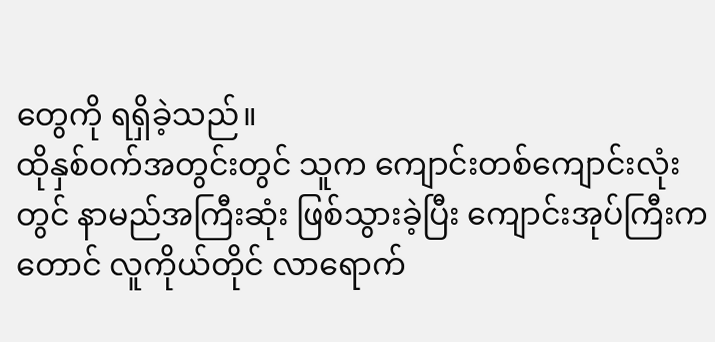တွေကို ရရှိခဲ့သည်။
ထိုနှစ်ဝက်အတွင်းတွင် သူက ကျောင်းတစ်ကျောင်းလုံးတွင် နာမည်အကြီးဆုံး ဖြစ်သွားခဲ့ပြီး ကျောင်းအုပ်ကြီးကတောင် လူကိုယ်တိုင် လာရောက်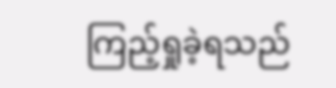ကြည့်ရှုခဲ့ရသည်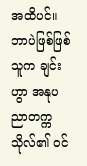အထိပင်။
ဘာပဲဖြစ်ဖြစ် သူက ချင်းဟွာ အနုပညာတက္ကသိုလ်၏ ဝင်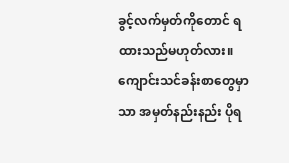ခွင့်လက်မှတ်ကိုတောင် ရထားသည်မဟုတ်လား။
ကျောင်းသင်ခန်းစာတွေမှာသာ အမှတ်နည်းနည်း ပိုရ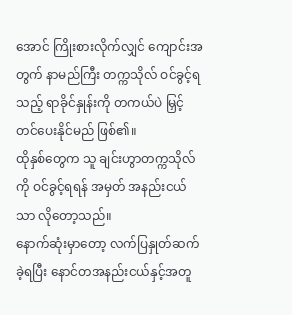အောင် ကြိုးစားလိုက်လျှင် ကျောင်းအတွက် နာမည်ကြီး တက္ကသိုလ် ဝင်ခွင့်ရသည့် ရာခိုင်နှုန်းကို တကယ်ပဲ မြှင့်တင်ပေးနိုင်မည် ဖြစ်၏။
ထိုနှစ်တွေက သူ ချင်းဟွာတက္ကသိုလ်ကို ဝင်ခွင့်ရရန် အမှတ် အနည်းငယ်သာ လိုတော့သည်။
နောက်ဆုံးမှာတော့ လက်ပြနှုတ်ဆက်ခဲ့ရပြီး နောင်တအနည်းငယ်နှင့်အတူ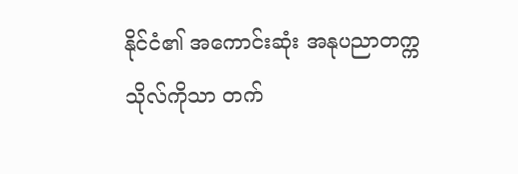နိုင်ငံ၏ အကောင်းဆုံး အနုပညာတက္ကသိုလ်ကိုသာ တက်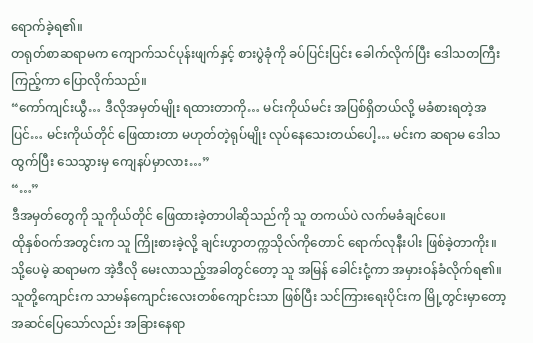ရောက်ခဲ့ရ၏။
တရုတ်စာဆရာမက ကျောက်သင်ပုန်းဖျက်နှင့် စားပွဲခုံကို ခပ်ပြင်းပြင်း ခေါက်လိုက်ပြီး ဒေါသတကြီး ကြည့်ကာ ပြောလိုက်သည်။
“ကော်ကျင်းယွီ… ဒီလိုအမှတ်မျိုး ရထားတာကို… မင်းကိုယ်မင်း အပြစ်ရှိတယ်လို့ မခံစားရတဲ့အပြင်… မင်းကိုယ်တိုင် ဖြေထားတာ မဟုတ်တဲ့ရုပ်မျိုး လုပ်နေသေးတယ်ပေါ့… မင်းက ဆရာမ ဒေါသထွက်ပြီး သေသွားမှ ကျေနပ်မှာလား…”
“…”
ဒီအမှတ်တွေကို သူကိုယ်တိုင် ဖြေထားခဲ့တာပါဆိုသည်ကို သူ တကယ်ပဲ လက်မခံချင်ပေ။
ထိုနှစ်ဝက်အတွင်းက သူ ကြိုးစားခဲ့လို့ ချင်းဟွာတက္ကသိုလ်ကိုတောင် ရောက်လုနီးပါး ဖြစ်ခဲ့တာကိုး။
သို့ပေမဲ့ ဆရာမက အဲ့ဒီလို မေးလာသည့်အခါတွင်တော့ သူ အမြန် ခေါင်းငုံ့ကာ အမှားဝန်ခံလိုက်ရ၏။
သူတို့ကျောင်းက သာမန်ကျောင်းလေးတစ်ကျောင်းသာ ဖြစ်ပြီး သင်ကြားရေးပိုင်းက မြို့တွင်းမှာတော့ အဆင်ပြေသော်လည်း အခြားနေရာ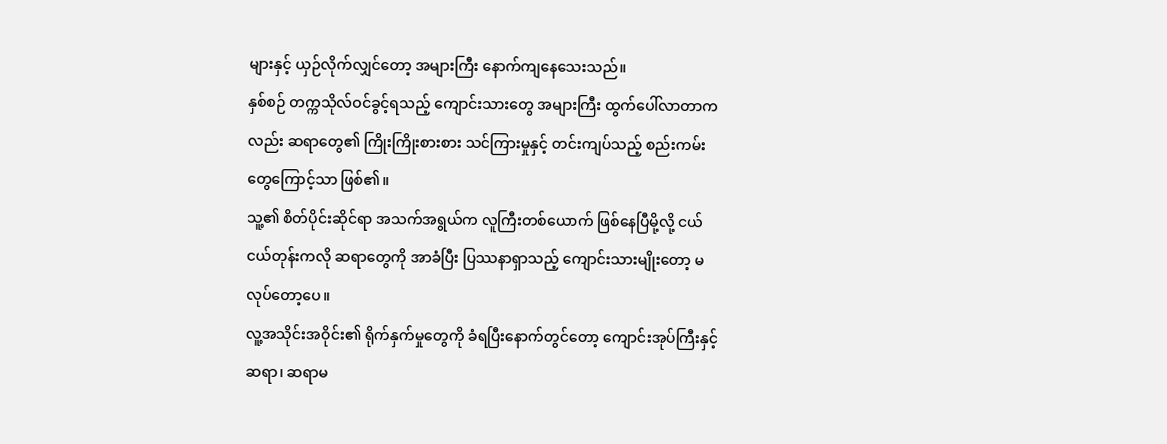များနှင့် ယှဉ်လိုက်လျှင်တော့ အများကြီး နောက်ကျနေသေးသည်။
နှစ်စဉ် တက္ကသိုလ်ဝင်ခွင့်ရသည့် ကျောင်းသားတွေ အများကြီး ထွက်ပေါ်လာတာကလည်း ဆရာတွေ၏ ကြိုးကြိုးစားစား သင်ကြားမှုနှင့် တင်းကျပ်သည့် စည်းကမ်းတွေကြောင့်သာ ဖြစ်၏။
သူ့၏ စိတ်ပိုင်းဆိုင်ရာ အသက်အရွယ်က လူကြီးတစ်ယောက် ဖြစ်နေပြီမို့လို့ ငယ်ငယ်တုန်းကလို ဆရာတွေကို အာခံပြီး ပြဿနာရှာသည့် ကျောင်းသားမျိုးတော့ မလုပ်တော့ပေ။
လူ့အသိုင်းအဝိုင်း၏ ရိုက်နှက်မှုတွေကို ခံရပြီးနောက်တွင်တော့ ကျောင်းအုပ်ကြီးနှင့် ဆရာ၊ ဆရာမ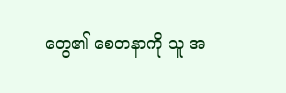တွေ၏ စေတနာကို သူ အ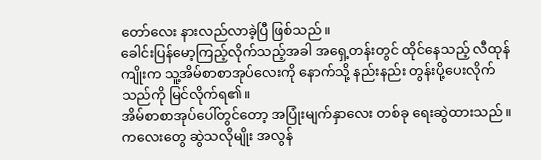တော်လေး နားလည်လာခဲ့ပြီ ဖြစ်သည်။
ခေါင်းပြန်မော့ကြည့်လိုက်သည့်အခါ အရှေ့တန်းတွင် ထိုင်နေသည့် လီထုန်ကျိုးက သူ့အိမ်စာစာအုပ်လေးကို နောက်သို့ နည်းနည်း တွန်းပို့ပေးလိုက်သည်ကို မြင်လိုက်ရ၏။
အိမ်စာစာအုပ်ပေါ်တွင်တော့ အပြုံးမျက်နှာလေး တစ်ခု ရေးဆွဲထားသည်။
ကလေးတွေ ဆွဲသလိုမျိုး အလွန်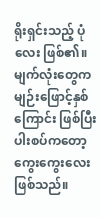ရိုးရှင်းသည့် ပုံလေး ဖြစ်၏။
မျက်လုံးတွေက မျဉ်းဖြောင့်နှစ်ကြောင်း ဖြစ်ပြီး ပါးစပ်ကတော့ ကွေးကွေးလေး ဖြစ်သည်။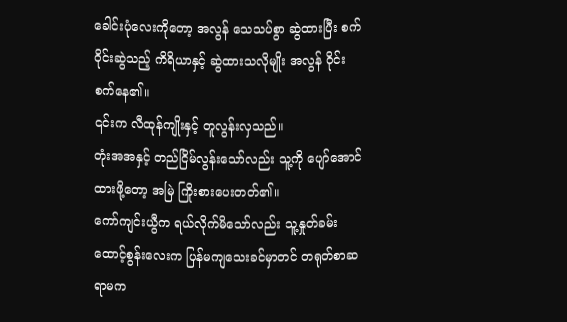ခေါင်းပုံလေးကိုတော့ အလွန် သေသပ်စွာ ဆွဲထားပြီး စက်ဝိုင်းဆွဲသည့် ကိရိယာနှင့် ဆွဲထားသလိုမျိုး အလွန် ဝိုင်းစက်နေ၏။
၎င်းက လီထုန်ကျိုးနှင့် တူလွန်းလှသည်။
တုံးအအနှင့် တည်ငြိမ်လွန်းသော်လည်း သူ့ကို ပျော်အောင် ထားဖို့တော့ အမြဲ ကြိုးစားပေးတတ်၏။
ကော်ကျင်းယွီက ရယ်လိုက်မိသော်လည်း သူ့နှုတ်ခမ်းထောင့်စွန်းလေးက ပြန်မကျသေးခင်မှာတင် တရုတ်စာဆရာမက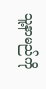သူ့နာမည်ကို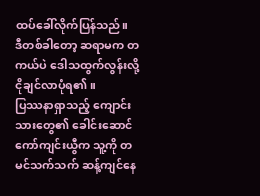ထပ်ခေါ်လိုက်ပြန်သည်။
ဒီတစ်ခါတော့ ဆရာမက တကယ်ပဲ ဒေါသထွက်လွန်းလို့ ငိုချင်လာပုံရ၏။
ပြဿနာရှာသည့် ကျောင်းသားတွေ၏ ခေါင်းဆောင် ကော်ကျင်းယွီက သူ့ကို တမင်သက်သက် ဆန့်ကျင်နေ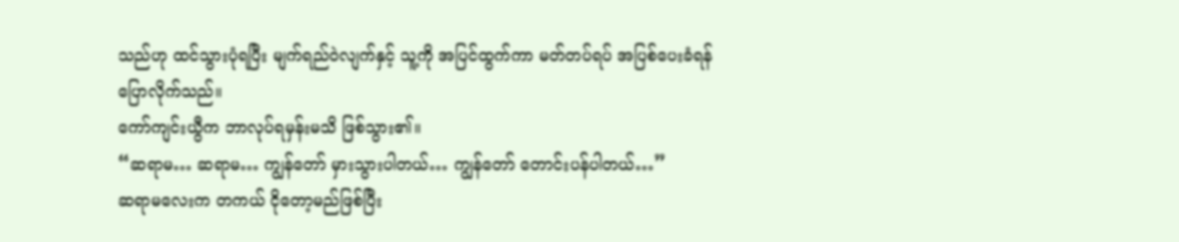သည်ဟု ထင်သွားပုံရပြီး မျက်ရည်ဝဲလျက်နှင့် သူ့ကို အပြင်ထွက်ကာ မတ်တပ်ရပ် အပြစ်ပေးခံရန် ပြောလိုက်သည်။
ကော်ကျင်းယွီက ဘာလုပ်ရမှန်းမသိ ဖြစ်သွား၏။
“ဆရာမ… ဆရာမ… ကျွန်တော် မှားသွားပါတယ်… ကျွန်တော် တောင်းပန်ပါတယ်…”
ဆရာမလေးက တကယ် ငိုတော့မည်ဖြစ်ပြီး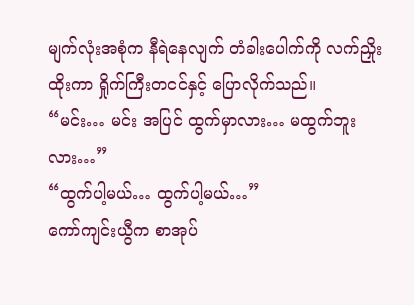မျက်လုံးအစုံက နီရဲနေလျက် တံခါးပေါက်ကို လက်ညှိုးထိုးကာ ရှိုက်ကြီးတငင်နှင့် ပြောလိုက်သည်။
“မင်း… မင်း အပြင် ထွက်မှာလား… မထွက်ဘူးလား…”
“ထွက်ပါ့မယ်… ထွက်ပါ့မယ်…”
ကော်ကျင်းယွီက စာအုပ်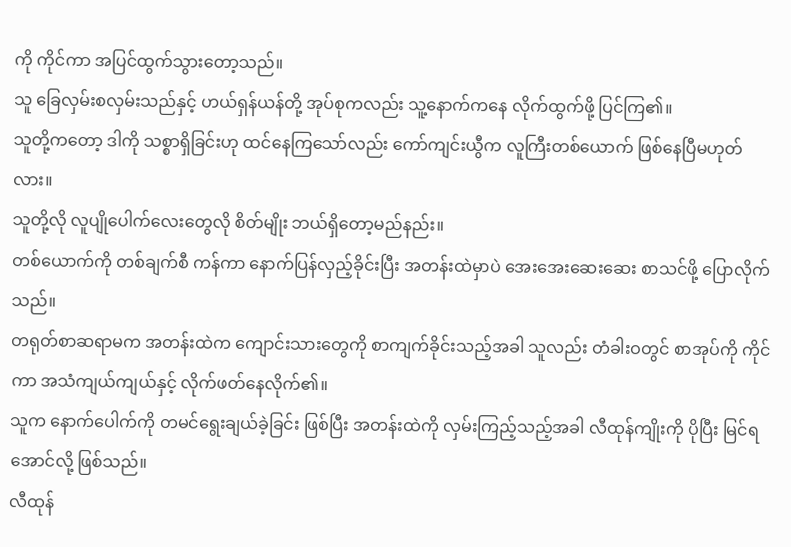ကို ကိုင်ကာ အပြင်ထွက်သွားတော့သည်။
သူ ခြေလှမ်းစလှမ်းသည်နှင့် ဟယ်ရှန်ယန်တို့ အုပ်စုကလည်း သူ့နောက်ကနေ လိုက်ထွက်ဖို့ ပြင်ကြ၏။
သူတို့ကတော့ ဒါကို သစ္စာရှိခြင်းဟု ထင်နေကြသော်လည်း ကော်ကျင်းယွီက လူကြီးတစ်ယောက် ဖြစ်နေပြီမဟုတ်လား။
သူတို့လို လူပျိုပေါက်လေးတွေလို စိတ်မျိုး ဘယ်ရှိတော့မည်နည်း။
တစ်ယောက်ကို တစ်ချက်စီ ကန်ကာ နောက်ပြန်လှည့်ခိုင်းပြီး အတန်းထဲမှာပဲ အေးအေးဆေးဆေး စာသင်ဖို့ ပြောလိုက်သည်။
တရုတ်စာဆရာမက အတန်းထဲက ကျောင်းသားတွေကို စာကျက်ခိုင်းသည့်အခါ သူလည်း တံခါးဝတွင် စာအုပ်ကို ကိုင်ကာ အသံကျယ်ကျယ်နှင့် လိုက်ဖတ်နေလိုက်၏။
သူက နောက်ပေါက်ကို တမင်ရွေးချယ်ခဲ့ခြင်း ဖြစ်ပြီး အတန်းထဲကို လှမ်းကြည့်သည့်အခါ လီထုန်ကျိုးကို ပိုပြီး မြင်ရအောင်လို့ ဖြစ်သည်။
လီထုန်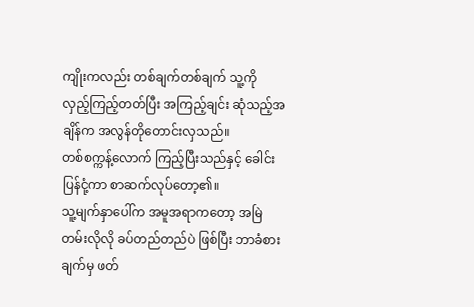ကျိုးကလည်း တစ်ချက်တစ်ချက် သူ့ကို လှည့်ကြည့်တတ်ပြီး အကြည့်ချင်း ဆုံသည့်အချိန်က အလွန်တိုတောင်းလှသည်။
တစ်စက္ကန့်လောက် ကြည့်ပြီးသည်နှင့် ခေါင်းပြန်ငုံ့ကာ စာဆက်လုပ်တော့၏။
သူ့မျက်နှာပေါ်က အမူအရာကတော့ အမြဲတမ်းလိုလို ခပ်တည်တည်ပဲ ဖြစ်ပြီး ဘာခံစားချက်မှ ဖတ်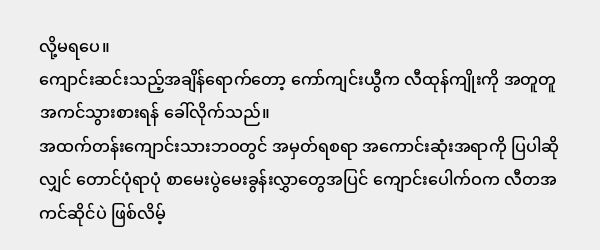လို့မရပေ။
ကျောင်းဆင်းသည့်အချိန်ရောက်တော့ ကော်ကျင်းယွီက လီထုန်ကျိုးကို အတူတူ အကင်သွားစားရန် ခေါ်လိုက်သည်။
အထက်တန်းကျောင်းသားဘဝတွင် အမှတ်ရစရာ အကောင်းဆုံးအရာကို ပြပါဆိုလျှင် တောင်ပုံရာပုံ စာမေးပွဲမေးခွန်းလွှာတွေအပြင် ကျောင်းပေါက်ဝက လီတအကင်ဆိုင်ပဲ ဖြစ်လိမ့်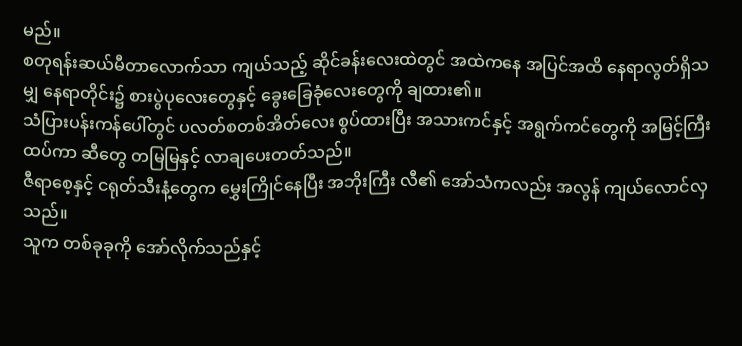မည်။
စတုရန်းဆယ်မီတာလောက်သာ ကျယ်သည့် ဆိုင်ခန်းလေးထဲတွင် အထဲကနေ အပြင်အထိ နေရာလွတ်ရှိသမျှ နေရာတိုင်း၌ စားပွဲပုလေးတွေနှင့် ခွေးခြေခုံလေးတွေကို ချထား၏။
သံပြားပန်းကန်ပေါ်တွင် ပလတ်စတစ်အိတ်လေး စွပ်ထားပြီး အသားကင်နှင့် အရွက်ကင်တွေကို အမြင့်ကြီး ထပ်ကာ ဆီတွေ တမြမြနှင့် လာချပေးတတ်သည်။
ဇီရာစေ့နှင့် ငရုတ်သီးနံ့တွေက မွှေးကြိုင်နေပြီး အဘိုးကြီး လီ၏ အော်သံကလည်း အလွန် ကျယ်လောင်လှသည်။
သူက တစ်ခုခုကို အော်လိုက်သည်နှင့်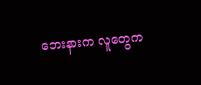ဘေးနားက လူတွေက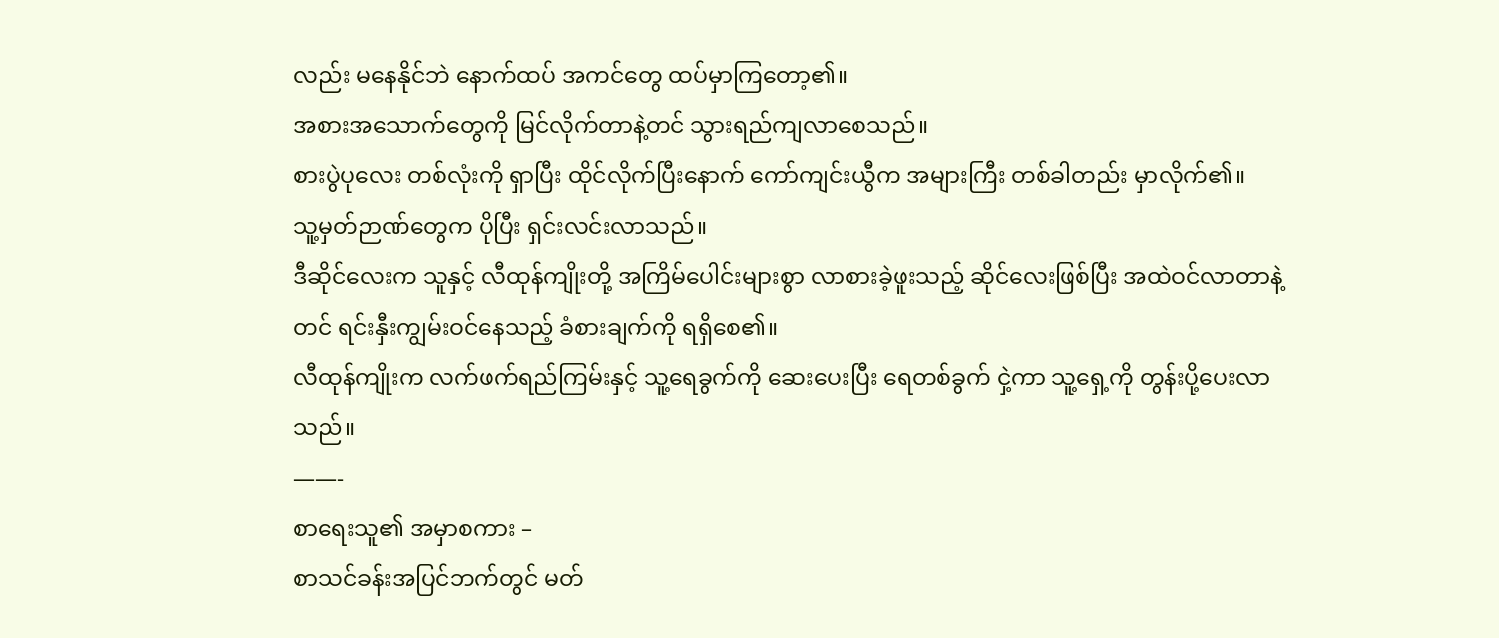လည်း မနေနိုင်ဘဲ နောက်ထပ် အကင်တွေ ထပ်မှာကြတော့၏။
အစားအသောက်တွေကို မြင်လိုက်တာနဲ့တင် သွားရည်ကျလာစေသည်။
စားပွဲပုလေး တစ်လုံးကို ရှာပြီး ထိုင်လိုက်ပြီးနောက် ကော်ကျင်းယွီက အများကြီး တစ်ခါတည်း မှာလိုက်၏။
သူ့မှတ်ဉာဏ်တွေက ပိုပြီး ရှင်းလင်းလာသည်။
ဒီဆိုင်လေးက သူနှင့် လီထုန်ကျိုးတို့ အကြိမ်ပေါင်းများစွာ လာစားခဲ့ဖူးသည့် ဆိုင်လေးဖြစ်ပြီး အထဲဝင်လာတာနဲ့တင် ရင်းနှီးကျွမ်းဝင်နေသည့် ခံစားချက်ကို ရရှိစေ၏။
လီထုန်ကျိုးက လက်ဖက်ရည်ကြမ်းနှင့် သူ့ရေခွက်ကို ဆေးပေးပြီး ရေတစ်ခွက် ငှဲ့ကာ သူ့ရှေ့ကို တွန်းပို့ပေးလာသည်။
——-
စာရေးသူ၏ အမှာစကား –
စာသင်ခန်းအပြင်ဘက်တွင် မတ်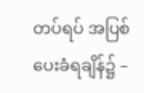တပ်ရပ် အပြစ်ပေးခံရချိန်၌ –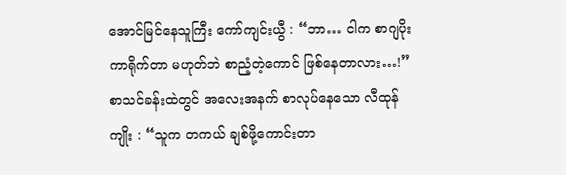အောင်မြင်နေသူကြီး ကော်ကျင်းယွီ : “ဘာ… ငါက စာဂျပိုး ကာရိုက်တာ မဟုတ်ဘဲ စာညံ့တဲ့ကောင် ဖြစ်နေတာလား…!”
စာသင်ခန်းထဲတွင် အလေးအနက် စာလုပ်နေသော လီထုန်ကျိုး : “သူက တကယ် ချစ်ဖို့ကောင်းတာ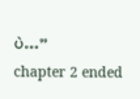ပဲ…”
chapter 2 ended